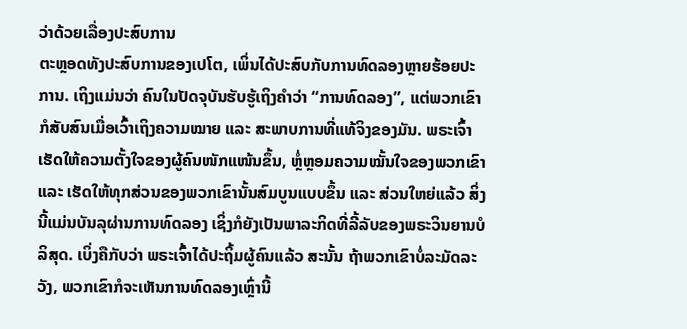ວ່າດ້ວຍເລື່ອງປະສົບການ
ຕະຫຼອດທັງປະສົບການຂອງເປໂຕ, ເພິ່ນໄດ້ປະສົບກັບການທົດລອງຫຼາຍຮ້ອຍປະການ. ເຖິງແມ່ນວ່າ ຄົນໃນປັດຈຸບັນຮັບຮູ້ເຖິງຄຳວ່າ “ການທົດລອງ”, ແຕ່ພວກເຂົາກໍສັບສົນເມື່ອເວົ້າເຖິງຄວາມໝາຍ ແລະ ສະພາບການທີ່ແທ້ຈິງຂອງມັນ. ພຣະເຈົ້າເຮັດໃຫ້ຄວາມຕັ້ງໃຈຂອງຜູ້ຄົນໜັກແໜ້ນຂຶ້ນ, ຫຼໍ່ຫຼອມຄວາມໝັ້ນໃຈຂອງພວກເຂົາ ແລະ ເຮັດໃຫ້ທຸກສ່ວນຂອງພວກເຂົານັ້ນສົມບູນແບບຂຶ້ນ ແລະ ສ່ວນໃຫຍ່ແລ້ວ ສິ່ງນີ້ແມ່ນບັນລຸຜ່ານການທົດລອງ ເຊິ່ງກໍຍັງເປັນພາລະກິດທີ່ລີ້ລັບຂອງພຣະວິນຍານບໍລິສຸດ. ເບິ່ງຄືກັບວ່າ ພຣະເຈົ້າໄດ້ປະຖິ້ມຜູ້ຄົນແລ້ວ ສະນັ້ນ ຖ້າພວກເຂົາບໍ່ລະມັດລະວັງ, ພວກເຂົາກໍຈະເຫັນການທົດລອງເຫຼົ່ານີ້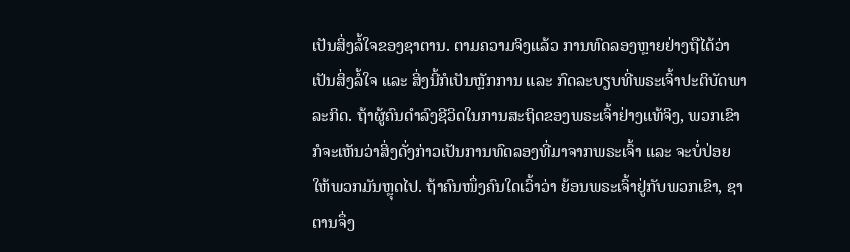ເປັນສິ່ງລໍ້ໃຈຂອງຊາຕານ. ຕາມຄວາມຈິງແລ້ວ ການທົດລອງຫຼາຍຢ່າງຖືໄດ້ວ່າເປັນສິ່ງລໍ້ໃຈ ແລະ ສິ່ງນີ້ກໍເປັນຫຼັກການ ແລະ ກົດລະບຽບທີ່ພຣະເຈົ້າປະຕິບັດພາລະກິດ. ຖ້າຜູ້ຄົນດຳລົງຊີວິດໃນການສະຖິດຂອງພຣະເຈົ້າຢ່າງແທ້ຈິງ, ພວກເຂົາກໍຈະເຫັນວ່າສິ່ງດັ່ງກ່າວເປັນການທົດລອງທີ່ມາຈາກພຣະເຈົ້າ ແລະ ຈະບໍ່ປ່ອຍໃຫ້ພວກມັນຫຼຸດໄປ. ຖ້າຄົນໜຶ່ງຄົນໃດເວົ້າວ່າ ຍ້ອນພຣະເຈົ້າຢູ່ກັບພວກເຂົາ, ຊາຕານຈຶ່ງ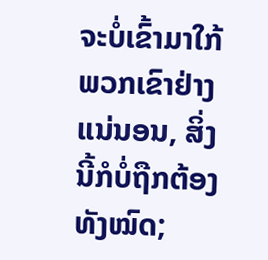ຈະບໍ່ເຂົ້າມາໃກ້ພວກເຂົາຢ່າງແນ່ນອນ, ສິ່ງນີ້ກໍບໍ່ຖືກຕ້ອງທັງໝົດ;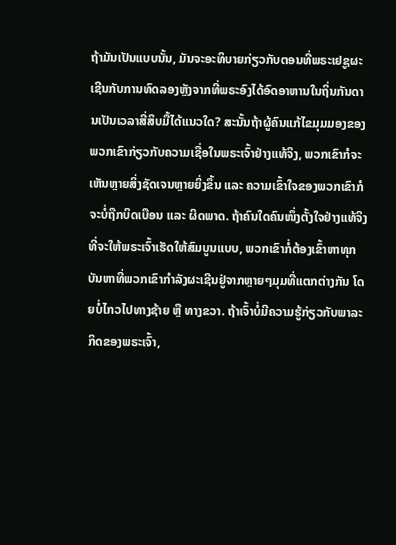ຖ້າມັນເປັນແບບນັ້ນ, ມັນຈະອະທິບາຍກ່ຽວກັບຕອນທີ່ພຣະເຢຊູຜະເຊີນກັບການທົດລອງຫຼັງຈາກທີ່ພຣະອົງໄດ້ອົດອາຫານໃນຖິ່ນກັນດານເປັນເວລາສີ່ສິບມື້ໄດ້ແນວໃດ? ສະນັ້ນຖ້າຜູ້ຄົນແກ້ໄຂມຸມມອງຂອງພວກເຂົາກ່ຽວກັບຄວາມເຊື່ອໃນພຣະເຈົ້າຢ່າງແທ້ຈິງ, ພວກເຂົາກໍຈະເຫັນຫຼາຍສິ່ງຊັດເຈນຫຼາຍຍິ່ງຂຶ້ນ ແລະ ຄວາມເຂົ້າໃຈຂອງພວກເຂົາກໍຈະບໍ່ຖືກບິດເບືອນ ແລະ ຜິດພາດ. ຖ້າຄົນໃດຄົນໜຶ່ງຕັ້ງໃຈຢ່າງແທ້ຈິງທີ່ຈະໃຫ້ພຣະເຈົ້າເຮັດໃຫ້ສົມບູນແບບ, ພວກເຂົາກໍ່ຕ້ອງເຂົ້າຫາທຸກບັນຫາທີ່ພວກເຂົາກຳລັງຜະເຊີນຢູ່ຈາກຫຼາຍໆມຸມທີ່ແຕກຕ່າງກັນ ໂດຍບໍ່ໄກວໄປທາງຊ້າຍ ຫຼື ທາງຂວາ. ຖ້າເຈົ້າບໍ່ມີຄວາມຮູ້ກ່ຽວກັບພາລະກິດຂອງພຣະເຈົ້າ,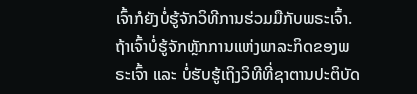ເຈົ້າກໍຍັງບໍ່ຮູ້ຈັກວິທີການຮ່ວມມືກັບພຣະເຈົ້າ. ຖ້າເຈົ້າບໍ່ຮູ້ຈັກຫຼັກການແຫ່ງພາລະກິດຂອງພຣະເຈົ້າ ແລະ ບໍ່ຮັບຮູ້ເຖິງວິທີທີ່ຊາຕານປະຕິບັດ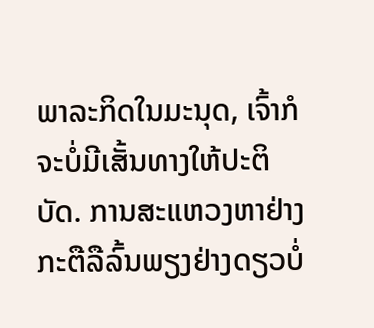ພາລະກິດໃນມະນຸດ, ເຈົ້າກໍຈະບໍ່ມີເສັ້ນທາງໃຫ້ປະຕິບັດ. ການສະແຫວງຫາຢ່າງກະຕືລືລົ້ນພຽງຢ່າງດຽວບໍ່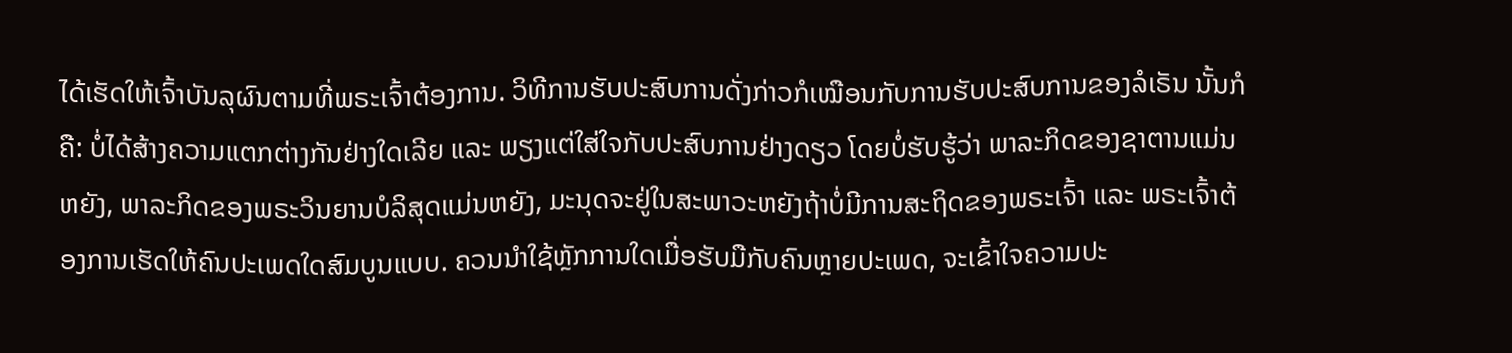ໄດ້ເຮັດໃຫ້ເຈົ້າບັນລຸຜົນຕາມທີ່ພຣະເຈົ້າຕ້ອງການ. ວິທີການຮັບປະສົບການດັ່ງກ່າວກໍເໝືອນກັບການຮັບປະສົບການຂອງລໍເຣັນ ນັ້ນກໍຄື: ບໍ່ໄດ້ສ້າງຄວາມແຕກຕ່າງກັນຢ່າງໃດເລີຍ ແລະ ພຽງແຕ່ໃສ່ໃຈກັບປະສົບການຢ່າງດຽວ ໂດຍບໍ່ຮັບຮູ້ວ່າ ພາລະກິດຂອງຊາຕານແມ່ນຫຍັງ, ພາລະກິດຂອງພຣະວິນຍານບໍລິສຸດແມ່ນຫຍັງ, ມະນຸດຈະຢູ່ໃນສະພາວະຫຍັງຖ້າບໍ່ມີການສະຖິດຂອງພຣະເຈົ້າ ແລະ ພຣະເຈົ້າຕ້ອງການເຮັດໃຫ້ຄົນປະເພດໃດສົມບູນແບບ. ຄວນນໍາໃຊ້ຫຼັກການໃດເມື່ອຮັບມືກັບຄົນຫຼາຍປະເພດ, ຈະເຂົ້າໃຈຄວາມປະ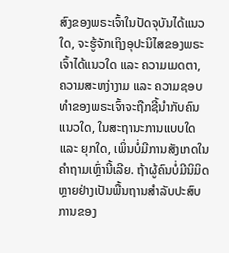ສົງຂອງພຣະເຈົ້າໃນປັດຈຸບັນໄດ້ແນວໃດ, ຈະຮູ້ຈັກເຖິງອຸປະນິໄສຂອງພຣະເຈົ້າໄດ້ແນວໃດ ແລະ ຄວາມເມດຕາ, ຄວາມສະຫງ່າງາມ ແລະ ຄວາມຊອບທຳຂອງພຣະເຈົ້າຈະຖືກຊີ້ນໍາກັບຄົນແນວໃດ, ໃນສະຖານະການແບບໃດ ແລະ ຍຸກໃດ, ເພິ່ນບໍ່ມີການສັງເກດໃນຄຳຖາມເຫຼົ່ານີ້ເລີຍ. ຖ້າຜູ້ຄົນບໍ່ມີນິມິດຫຼາຍຢ່າງເປັນພື້ນຖານສຳລັບປະສົບການຂອງ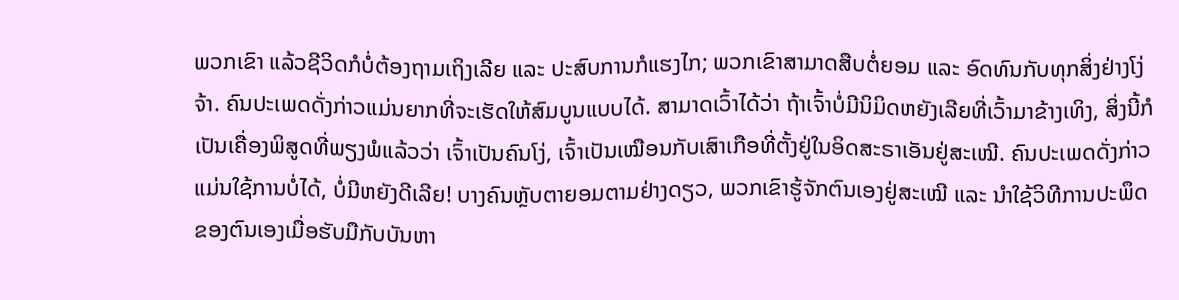ພວກເຂົາ ແລ້ວຊີວິດກໍບໍ່ຕ້ອງຖາມເຖິງເລີຍ ແລະ ປະສົບການກໍແຮງໄກ; ພວກເຂົາສາມາດສືບຕໍ່ຍອມ ແລະ ອົດທົນກັບທຸກສິ່ງຢ່າງໂງ່ຈ້າ. ຄົນປະເພດດັ່ງກ່າວແມ່ນຍາກທີ່ຈະເຮັດໃຫ້ສົມບູນແບບໄດ້. ສາມາດເວົ້າໄດ້ວ່າ ຖ້າເຈົ້າບໍ່ມີນິມິດຫຍັງເລີຍທີ່ເວົ້າມາຂ້າງເທິງ, ສິ່ງນີ້ກໍເປັນເຄື່ອງພິສູດທີ່ພຽງພໍແລ້ວວ່າ ເຈົ້າເປັນຄົນໂງ່, ເຈົ້າເປັນເໝືອນກັບເສົາເກືອທີ່ຕັ້ງຢູ່ໃນອິດສະຣາເອັນຢູ່ສະເໝີ. ຄົນປະເພດດັ່ງກ່າວແມ່ນໃຊ້ການບໍ່ໄດ້, ບໍ່ມີຫຍັງດີເລີຍ! ບາງຄົນຫຼັບຕາຍອມຕາມຢ່າງດຽວ, ພວກເຂົາຮູ້ຈັກຕົນເອງຢູ່ສະເໝີ ແລະ ນໍາໃຊ້ວິທີການປະພຶດຂອງຕົນເອງເມື່ອຮັບມືກັບບັນຫາ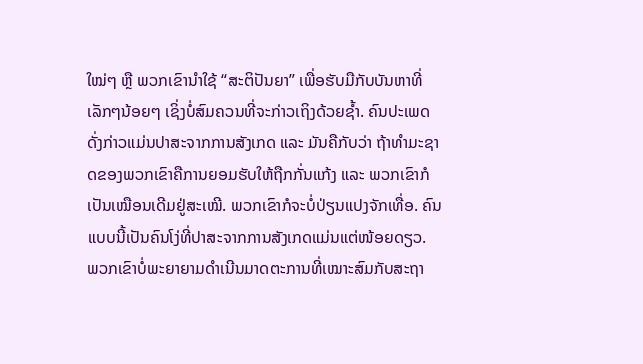ໃໝ່ໆ ຫຼື ພວກເຂົານໍາໃຊ້ “ສະຕິປັນຍາ” ເພື່ອຮັບມືກັບບັນຫາທີ່ເລັກໆນ້ອຍໆ ເຊິ່ງບໍ່ສົມຄວນທີ່ຈະກ່າວເຖິງດ້ວຍຊໍ້າ. ຄົນປະເພດດັ່ງກ່າວແມ່ນປາສະຈາກການສັງເກດ ແລະ ມັນຄືກັບວ່າ ຖ້າທຳມະຊາດຂອງພວກເຂົາຄືການຍອມຮັບໃຫ້ຖືກກັ່ນແກ້ງ ແລະ ພວກເຂົາກໍເປັນເໝືອນເດີມຢູ່ສະເໝີ. ພວກເຂົາກໍຈະບໍ່ປ່ຽນແປງຈັກເທື່ອ. ຄົນແບບນີ້ເປັນຄົນໂງ່ທີ່ປາສະຈາກການສັງເກດແມ່ນແຕ່ໜ້ອຍດຽວ. ພວກເຂົາບໍ່ພະຍາຍາມດຳເນີນມາດຕະການທີ່ເໝາະສົມກັບສະຖາ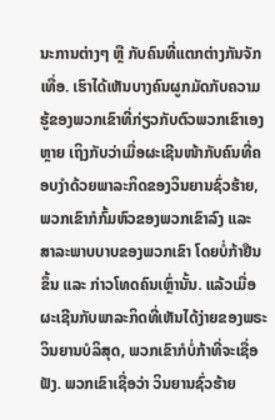ນະການຕ່າງໆ ຫຼື ກັບຄົນທີ່ແຕກຕ່າງກັນຈັກເທື່ອ. ເຮົາໄດ້ເຫັນບາງຄົນຜູກມັດກັບຄວາມຮູ້ຂອງພວກເຂົາທີ່ກ່ຽວກັບຕົວພວກເຂົາເອງຫຼາຍ ເຖິງກັບວ່າເມື່ອຜະເຊີນໜ້າກັບຄົນທີ່ຄອບງຳດ້ວຍພາລະກິດຂອງວິນຍານຊົ່ວຮ້າຍ, ພວກເຂົາກໍກົ້ມຫົວຂອງພວກເຂົາລົງ ແລະ ສາລະພາບບາບຂອງພວກເຂົາ ໂດຍບໍ່ກ້າຢືນຂຶ້ນ ແລະ ກ່າວໂທດຄົນເຫຼົ່ານັ້ນ. ແລ້ວເມື່ອຜະເຊີນກັບພາລະກິດທີ່ເຫັນໄດ້ງ່າຍຂອງພຣະວິນຍານບໍລິສຸດ, ພວກເຂົາກໍບໍ່ກ້າທີ່ຈະເຊື່ອຟັງ. ພວກເຂົາເຊື່ອວ່າ ວິນຍານຊົ່ວຮ້າຍ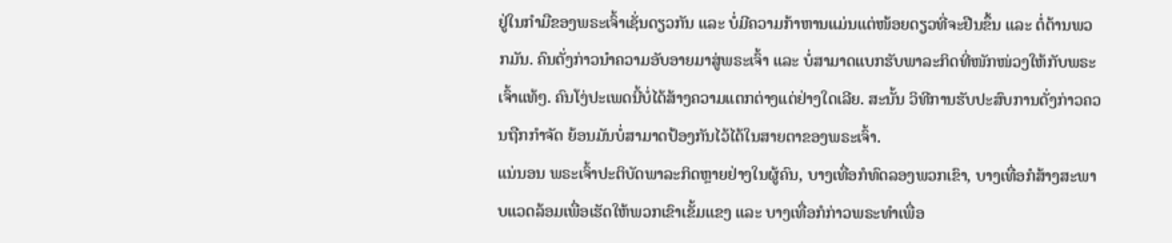ຢູ່ໃນກໍາມືຂອງພຣະເຈົ້າເຊັ່ນດຽວກັນ ແລະ ບໍ່ມີຄວາມກ້າຫານແມ່ນແຕ່ໜ້ອຍດຽວທີ່ຈະຢືນຂຶ້ນ ແລະ ຕໍ່ຕ້ານພວກມັນ. ຄົນດັ່ງກ່າວນໍາຄວາມອັບອາຍມາສູ່ພຣະເຈົ້າ ແລະ ບໍ່ສາມາດແບກຮັບພາລະກິດທີ່ໜັກໜ່ວງໃຫ້ກັບພຣະເຈົ້າແທ້ໆ. ຄົນໂງ່ປະເພດນີ້ບໍ່ໄດ້ສ້າງຄວາມແຕກຕ່າງແຕ່ຢ່າງໃດເລີຍ. ສະນັ້ນ ວິທີການຮັບປະສົບການດັ່ງກ່າວຄວນຖືກກໍາຈັດ ຍ້ອນມັນບໍ່ສາມາດປ້ອງກັນໄວ້ໄດ້ໃນສາຍຕາຂອງພຣະເຈົ້າ.
ແນ່ນອນ ພຣະເຈົ້າປະຕິບັດພາລະກິດຫຼາຍຢ່າງໃນຜູ້ຄົນ, ບາງເທື່ອກໍທົດລອງພວກເຂົາ, ບາງເທື່ອກໍສ້າງສະພາບແວດລ້ອມເພື່ອເຮັດໃຫ້ພວກເຂົາເຂັ້ມແຂງ ແລະ ບາງເທື່ອກໍກ່າວພຣະທຳເພື່ອ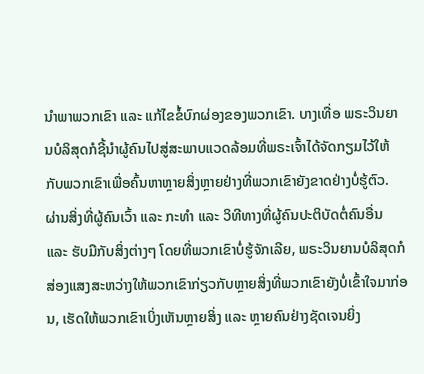ນໍາພາພວກເຂົາ ແລະ ແກ້ໄຂຂໍ້ບົກຜ່ອງຂອງພວກເຂົາ. ບາງເທື່ອ ພຣະວິນຍານບໍລິສຸດກໍຊີ້ນໍາຜູ້ຄົນໄປສູ່ສະພາບແວດລ້ອມທີ່ພຣະເຈົ້າໄດ້ຈັດກຽມໄວ້ໃຫ້ກັບພວກເຂົາເພື່ອຄົ້ນຫາຫຼາຍສິ່ງຫຼາຍຢ່າງທີ່ພວກເຂົາຍັງຂາດຢ່າງບໍ່ຮູ້ຕົວ. ຜ່ານສິ່ງທີ່ຜູ້ຄົນເວົ້າ ແລະ ກະທຳ ແລະ ວິທີທາງທີ່ຜູ້ຄົນປະຕິບັດຕໍ່ຄົນອື່ນ ແລະ ຮັບມືກັບສິ່ງຕ່າງໆ ໂດຍທີ່ພວກເຂົາບໍ່ຮູ້ຈັກເລີຍ, ພຣະວິນຍານບໍລິສຸດກໍສ່ອງແສງສະຫວ່າງໃຫ້ພວກເຂົາກ່ຽວກັບຫຼາຍສິ່ງທີ່ພວກເຂົາຍັງບໍ່ເຂົ້າໃຈມາກ່ອນ, ເຮັດໃຫ້ພວກເຂົາເບິ່ງເຫັນຫຼາຍສິ່ງ ແລະ ຫຼາຍຄົນຢ່າງຊັດເຈນຍິ່ງ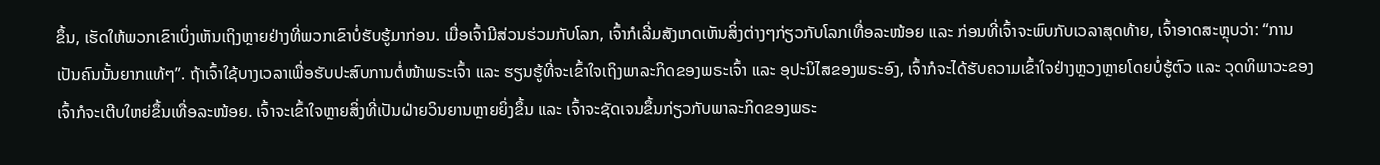ຂຶ້ນ, ເຮັດໃຫ້ພວກເຂົາເບິ່ງເຫັນເຖິງຫຼາຍຢ່າງທີ່ພວກເຂົາບໍ່ຮັບຮູ້ມາກ່ອນ. ເມື່ອເຈົ້າມີສ່ວນຮ່ວມກັບໂລກ, ເຈົ້າກໍເລີ່ມສັງເກດເຫັນສິ່ງຕ່າງໆກ່ຽວກັບໂລກເທື່ອລະໜ້ອຍ ແລະ ກ່ອນທີ່ເຈົ້າຈະພົບກັບເວລາສຸດທ້າຍ, ເຈົ້າອາດສະຫຼຸບວ່າ: “ການເປັນຄົນນັ້ນຍາກແທ້ໆ”. ຖ້າເຈົ້າໃຊ້ບາງເວລາເພື່ອຮັບປະສົບການຕໍ່ໜ້າພຣະເຈົ້າ ແລະ ຮຽນຮູ້ທີ່ຈະເຂົ້າໃຈເຖິງພາລະກິດຂອງພຣະເຈົ້າ ແລະ ອຸປະນິໄສຂອງພຣະອົງ, ເຈົ້າກໍຈະໄດ້ຮັບຄວາມເຂົ້າໃຈຢ່າງຫຼວງຫຼາຍໂດຍບໍ່ຮູ້ຕົວ ແລະ ວຸດທິພາວະຂອງເຈົ້າກໍຈະເຕີບໃຫຍ່ຂຶ້ນເທື່ອລະໜ້ອຍ. ເຈົ້າຈະເຂົ້າໃຈຫຼາຍສິ່ງທີ່ເປັນຝ່າຍວິນຍານຫຼາຍຍິ່ງຂຶ້ນ ແລະ ເຈົ້າຈະຊັດເຈນຂຶ້ນກ່ຽວກັບພາລະກິດຂອງພຣະ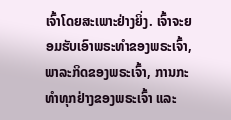ເຈົ້າໂດຍສະເພາະຢ່າງຍິ່ງ. ເຈົ້າຈະຍອມຮັບເອົາພຣະທຳຂອງພຣະເຈົ້າ, ພາລະກິດຂອງພຣະເຈົ້າ, ການກະທຳທຸກຢ່າງຂອງພຣະເຈົ້າ ແລະ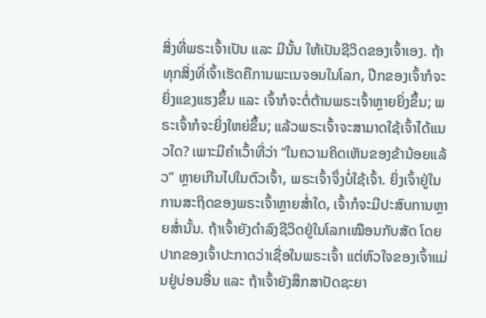ສິ່ງທີ່ພຣະເຈົ້າເປັນ ແລະ ມີນັ້ນ ໃຫ້ເປັນຊີວິດຂອງເຈົ້າເອງ. ຖ້າທຸກສິ່ງທີ່ເຈົ້າເຮັດຄືການພະເນຈອນໃນໂລກ, ປີກຂອງເຈົ້າກໍຈະຍິ່ງແຂງແຮງຂຶ້ນ ແລະ ເຈົ້າກໍຈະຕໍ່ຕ້ານພຣະເຈົ້າຫຼາຍຍິ່ງຂຶ້ນ; ພຣະເຈົ້າກໍຈະຍິ່ງໃຫຍ່ຂຶ້ນ; ແລ້ວພຣະເຈົ້າຈະສາມາດໃຊ້ເຈົ້າໄດ້ແນວໃດ? ເພາະມີຄໍາເວົ້າທີ່ວ່າ “ໃນຄວາມຄິດເຫັນຂອງຂ້ານ້ອຍແລ້ວ” ຫຼາຍເກີນໄປໃນຕົວເຈົ້າ, ພຣະເຈົ້າຈຶ່ງບໍ່ໃຊ້ເຈົ້າ. ຍິ່ງເຈົ້າຢູ່ໃນການສະຖິດຂອງພຣະເຈົ້າຫຼາຍສໍ່າໃດ, ເຈົ້າກໍຈະມີປະສົບການຫຼາຍສໍ່ານັ້ນ. ຖ້າເຈົ້າຍັງດຳລົງຊີວິດຢູ່ໃນໂລກເໝືອນກັບສັດ ໂດຍປາກຂອງເຈົ້າປະກາດວ່າເຊື່ອໃນພຣະເຈົ້າ ແຕ່ຫົວໃຈຂອງເຈົ້າແມ່ນຢູ່ບ່ອນອື່ນ ແລະ ຖ້າເຈົ້າຍັງສຶກສາປັດຊະຍາ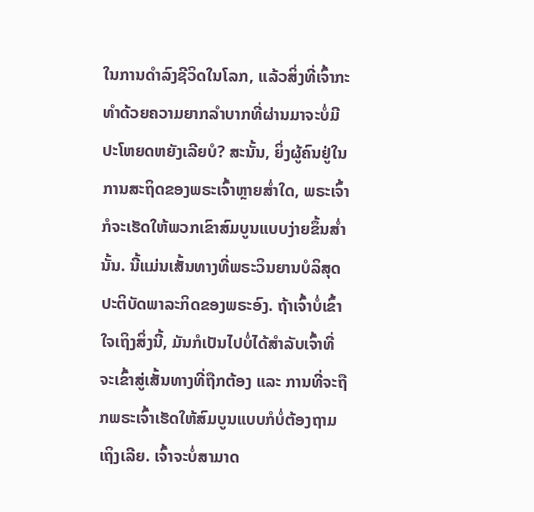ໃນການດຳລົງຊີວິດໃນໂລກ, ແລ້ວສິ່ງທີ່ເຈົ້າກະທຳດ້ວຍຄວາມຍາກລຳບາກທີ່ຜ່ານມາຈະບໍ່ມີປະໂຫຍດຫຍັງເລີຍບໍ? ສະນັ້ນ, ຍິ່ງຜູ້ຄົນຢູ່ໃນການສະຖິດຂອງພຣະເຈົ້າຫຼາຍສໍ່າໃດ, ພຣະເຈົ້າກໍຈະເຮັດໃຫ້ພວກເຂົາສົມບູນແບບງ່າຍຂຶ້ນສໍ່ານັ້ນ. ນີ້ແມ່ນເສັ້ນທາງທີ່ພຣະວິນຍານບໍລິສຸດປະຕິບັດພາລະກິດຂອງພຣະອົງ. ຖ້າເຈົ້າບໍ່ເຂົ້າໃຈເຖິງສິ່ງນີ້, ມັນກໍເປັນໄປບໍ່ໄດ້ສຳລັບເຈົ້າທີ່ຈະເຂົ້າສູ່ເສັ້ນທາງທີ່ຖືກຕ້ອງ ແລະ ການທີ່ຈະຖືກພຣະເຈົ້າເຮັດໃຫ້ສົມບູນແບບກໍບໍ່ຕ້ອງຖາມເຖິງເລີຍ. ເຈົ້າຈະບໍ່ສາມາດ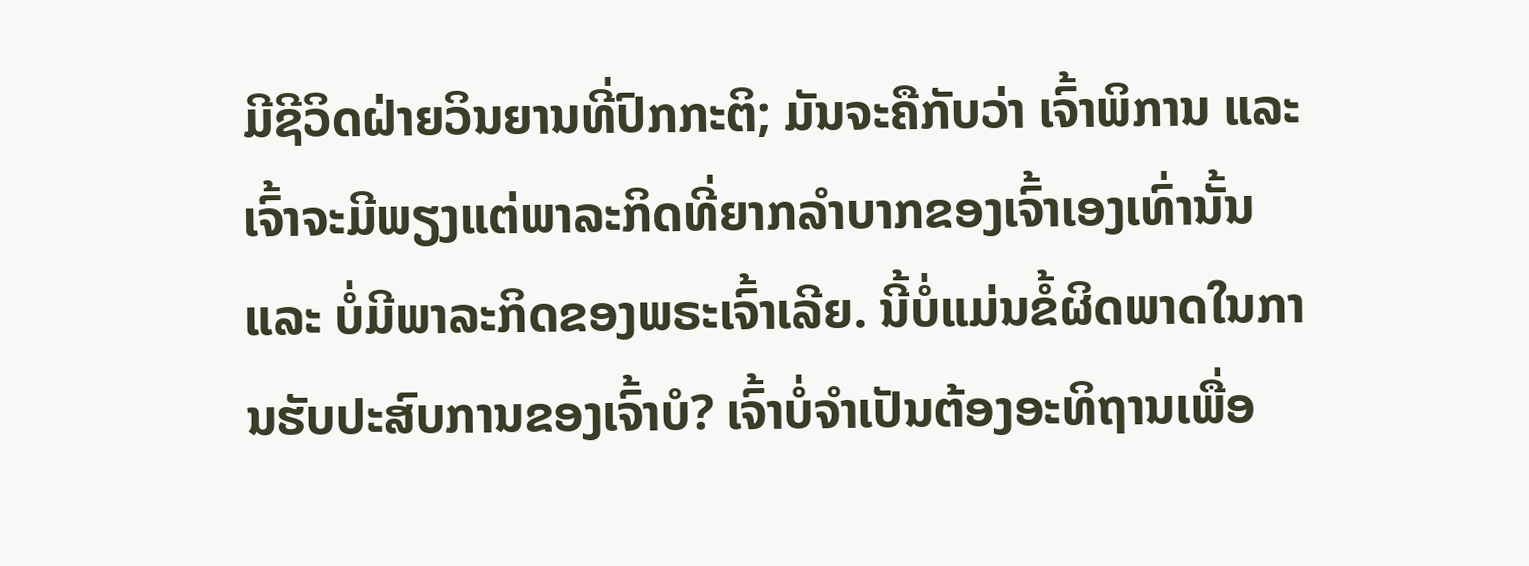ມີຊີວິດຝ່າຍວິນຍານທີ່ປົກກະຕິ; ມັນຈະຄືກັບວ່າ ເຈົ້າພິການ ແລະ ເຈົ້າຈະມີພຽງແຕ່ພາລະກິດທີ່ຍາກລໍາບາກຂອງເຈົ້າເອງເທົ່ານັ້ນ ແລະ ບໍ່ມີພາລະກິດຂອງພຣະເຈົ້າເລີຍ. ນີ້ບໍ່ແມ່ນຂໍ້ຜິດພາດໃນການຮັບປະສົບການຂອງເຈົ້າບໍ? ເຈົ້າບໍ່ຈຳເປັນຕ້ອງອະທິຖານເພື່ອ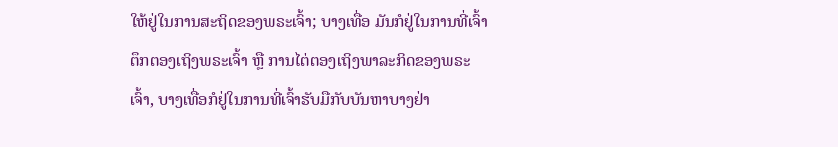ໃຫ້ຢູ່ໃນການສະຖິດຂອງພຣະເຈົ້າ; ບາງເທື່ອ ມັນກໍຢູ່ໃນການທີ່ເຈົ້າຕຶກຕອງເຖິງພຣະເຈົ້າ ຫຼື ການໄຕ່ຕອງເຖິງພາລະກິດຂອງພຣະເຈົ້າ, ບາງເທື່ອກໍຢູ່ໃນການທີ່ເຈົ້າຮັບມືກັບບັນຫາບາງຢ່າ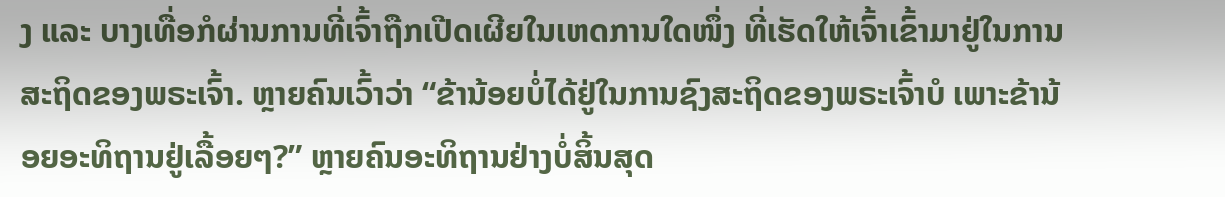ງ ແລະ ບາງເທື່ອກໍຜ່ານການທີ່ເຈົ້າຖືກເປີດເຜີຍໃນເຫດການໃດໜຶ່ງ ທີ່ເຮັດໃຫ້ເຈົ້າເຂົ້າມາຢູ່ໃນການສະຖິດຂອງພຣະເຈົ້າ. ຫຼາຍຄົນເວົ້າວ່າ “ຂ້ານ້ອຍບໍ່ໄດ້ຢູ່ໃນການຊົງສະຖິດຂອງພຣະເຈົ້າບໍ ເພາະຂ້ານ້ອຍອະທິຖານຢູ່ເລື້ອຍໆ?” ຫຼາຍຄົນອະທິຖານຢ່າງບໍ່ສິ້ນສຸດ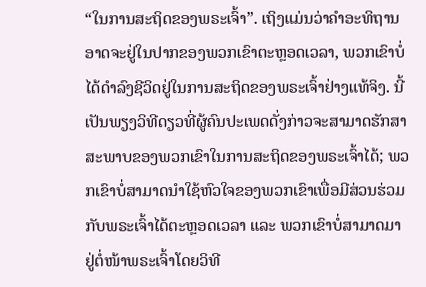“ໃນການສະຖິດຂອງພຣະເຈົ້າ”. ເຖິງແມ່ນວ່າຄໍາອະທິຖານອາດຈະຢູ່ໃນປາກຂອງພວກເຂົາຕະຫຼອດເວລາ, ພວກເຂົາບໍ່ໄດ້ດຳລົງຊີວິດຢູ່ໃນການສະຖິດຂອງພຣະເຈົ້າຢ່າງແທ້ຈິງ. ນີ້ເປັນພຽງວິທີດຽວທີ່ຜູ້ຄົນປະເພດດັ່ງກ່າວຈະສາມາດຮັກສາສະພາບຂອງພວກເຂົາໃນການສະຖິດຂອງພຣະເຈົ້າໄດ້; ພວກເຂົາບໍ່ສາມາດນໍາໃຊ້ຫົວໃຈຂອງພວກເຂົາເພື່ອມີສ່ວນຮ່ວມກັບພຣະເຈົ້າໄດ້ຕະຫຼອດເວລາ ແລະ ພວກເຂົາບໍ່ສາມາດມາຢູ່ຕໍ່ໜ້າພຣະເຈົ້າໂດຍວິທີ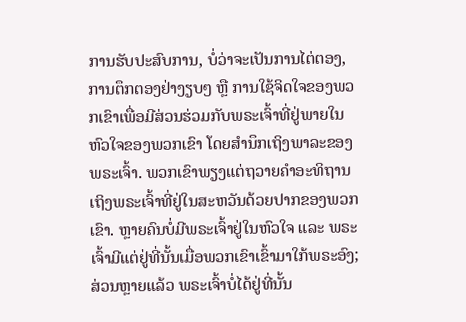ການຮັບປະສົບການ, ບໍ່ວ່າຈະເປັນການໄຕ່ຕອງ, ການຕຶກຕອງຢ່າງຽບໆ ຫຼື ການໃຊ້ຈິດໃຈຂອງພວກເຂົາເພື່ອມີສ່ວນຮ່ວມກັບພຣະເຈົ້າທີ່ຢູ່ພາຍໃນຫົວໃຈຂອງພວກເຂົາ ໂດຍສຳນຶກເຖິງພາລະຂອງພຣະເຈົ້າ. ພວກເຂົາພຽງແຕ່ຖວາຍຄຳອະທິຖານເຖິງພຣະເຈົ້າທີ່ຢູ່ໃນສະຫວັນດ້ວຍປາກຂອງພວກເຂົາ. ຫຼາຍຄົນບໍ່ມີພຣະເຈົ້າຢູ່ໃນຫົວໃຈ ແລະ ພຣະເຈົ້າມີແຕ່ຢູ່ທີ່ນັ້ນເມື່ອພວກເຂົາເຂົ້າມາໃກ້ພຣະອົງ; ສ່ວນຫຼາຍແລ້ວ ພຣະເຈົ້າບໍ່ໄດ້ຢູ່ທີ່ນັ້ນ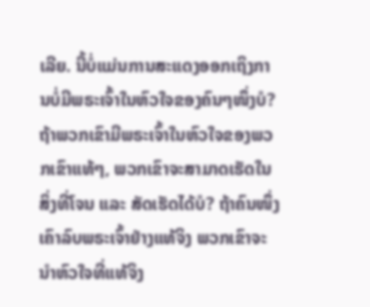ເລີຍ. ນີ້ບໍ່ແມ່ນການສະແດງອອກເຖິງການບໍ່ມີພຣະເຈົ້າໃນຫົວໃຈຂອງຄົນໆໜຶ່ງບໍ? ຖ້າພວກເຂົາມີພຣະເຈົ້າໃນຫົວໃຈຂອງພວກເຂົາແທ້ໆ, ພວກເຂົາຈະສາມາດເຮັດໃນສິ່ງທີ່ໂຈນ ແລະ ສັດເຮັດໄດ້ບໍ? ຖ້າຄົນໜຶ່ງເຄົາລົບພຣະເຈົ້າຢ່າງແທ້ຈິງ ພວກເຂົາຈະນໍາຫົວໃຈທີ່ແທ້ຈິງ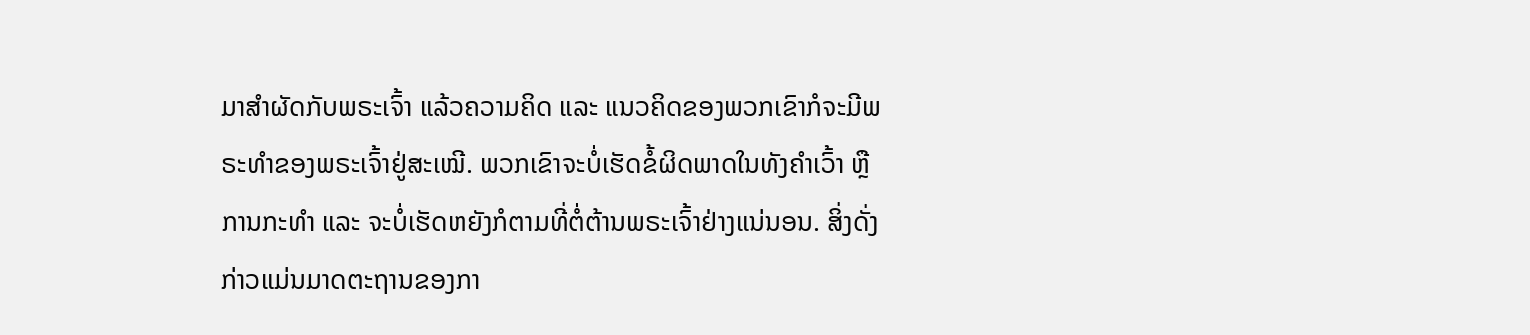ມາສຳຜັດກັບພຣະເຈົ້າ ແລ້ວຄວາມຄິດ ແລະ ແນວຄິດຂອງພວກເຂົາກໍຈະມີພຣະທຳຂອງພຣະເຈົ້າຢູ່ສະເໝີ. ພວກເຂົາຈະບໍ່ເຮັດຂໍ້ຜິດພາດໃນທັງຄຳເວົ້າ ຫຼື ການກະທຳ ແລະ ຈະບໍ່ເຮັດຫຍັງກໍຕາມທີ່ຕໍ່ຕ້ານພຣະເຈົ້າຢ່າງແນ່ນອນ. ສິ່ງດັ່ງກ່າວແມ່ນມາດຕະຖານຂອງກາ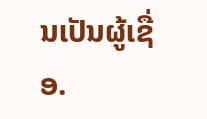ນເປັນຜູ້ເຊື່ອ.